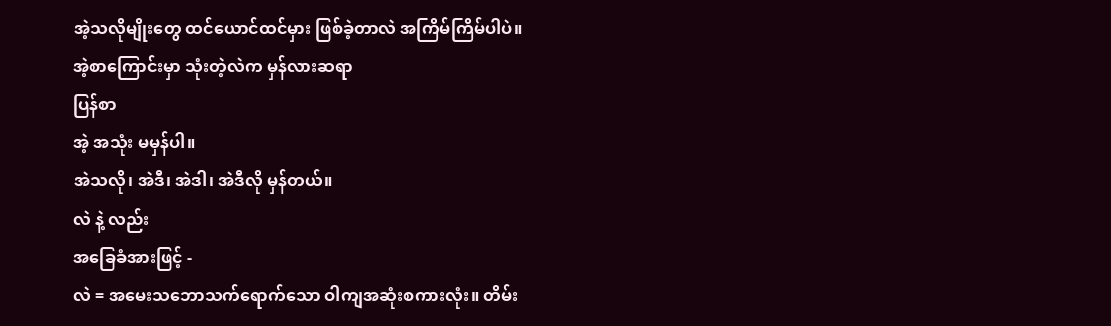အဲ့သလိုမျိုးတွေ ထင်ယောင်ထင်မှား ဖြစ်ခဲ့တာလဲ အကြိမ်ကြိမ်ပါပဲ။
အဲ့စာကြောင်းမှာ သုံးတဲ့လဲက မှန်လားဆရာ
ပြန်စာ
အဲ့ အသုံး မမှန်ပါ။
အဲသလို၊ အဲဒီ၊ အဲဒါ၊ အဲဒီလို မှန်တယ်။
လဲ နဲ့ လည်း
အခြေခံအားဖြင့် -
လဲ = အမေးသဘောသက်ရောက်သော ဝါကျအဆုံးစကားလုံး။ တိမ်း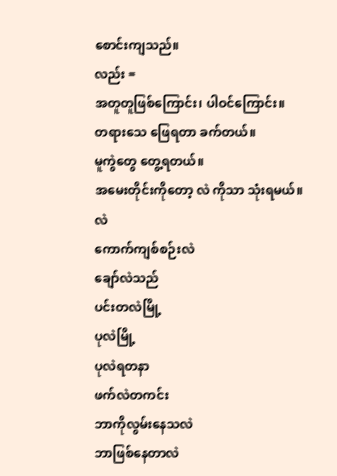စောင်းကျသည်။
လည်း =
အတူတူဖြစ်ကြောင်း၊ ပါဝင်ကြောင်း။
တရားသေ ဖြေရတာ ခက်တယ်။
မူကွဲတွေ တွေ့ရတယ်။
အမေးတိုင်းကိုတော့ လဲ ကိုသာ သုံးရမယ်။
လဲ
ကောက်ကျစ်စဉ်းလဲ
ချော်လဲသည်
ပင်းတလဲမြို့
ပုလဲမြို့
ပုလဲရတနာ
ဖက်လဲတကင်း
ဘာကိုလွမ်းနေသလဲ
ဘာဖြစ်နေတာလဲ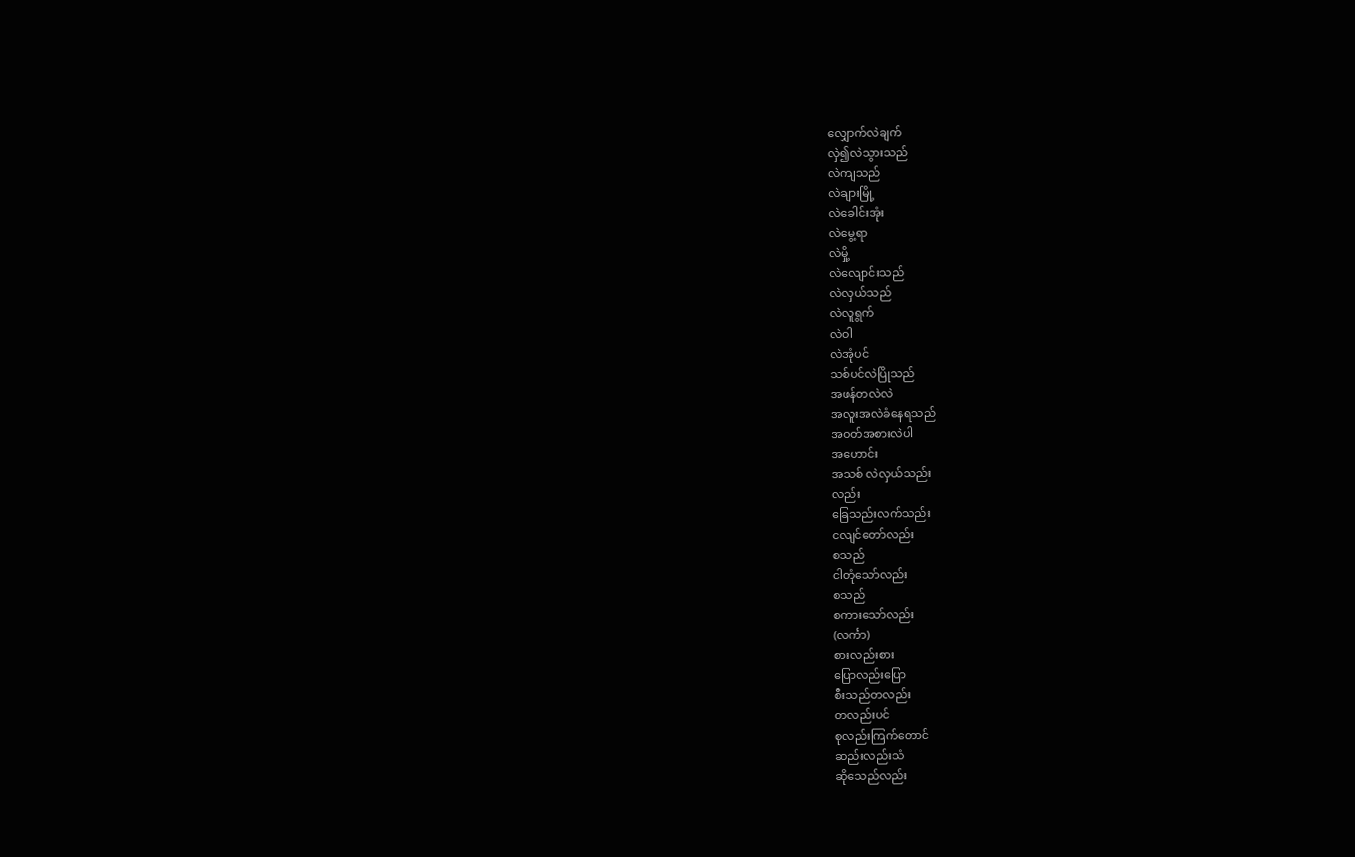လျှောက်လဲချက်
လှဲ၍လဲသွားသည်
လဲကျသည်
လဲချားမြို့
လဲခေါင်းအုံး
လဲမွေ့ရာ
လဲမှို့
လဲလျောင်းသည်
လဲလှယ်သည်
လဲလူရွက်
လဲဝါ
လဲအုံပင်
သစ်ပင်လဲပြိုသည်
အဖန်တလဲလဲ
အလူးအလဲခံနေရသည်
အဝတ်အစားလဲပါ
အဟောင်း
အသစ် လဲလှယ်သည်း
လည်း
ခြေသည်းလက်သည်း
ငလျင်တော်လည်း
စသည်
ငါတုံသော်လည်း
စသည်
စကားသော်လည်း
(လင်္ကာ)
စားလည်းစား
ပြောလည်းပြော
စီးသည်တလည်း
တလည်းပင်
စုလည်းကြက်တောင်
ဆည်းလည်းသံ
ဆိုသေည်လည်း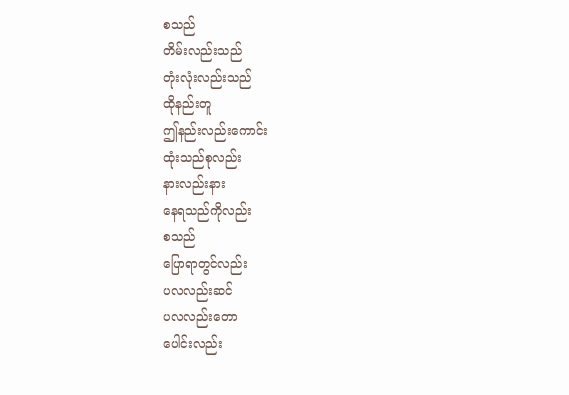စသည်
တိမ်းလည်းသည်
တုံးလုံးလည်းသည်
ထိုနည်းတူ
ဤနည်းလည်းကောင်း
ထုံးသည်စုလည်း
နားလည်းနား
နေရသည်ကိုလည်း
စသည်
ပြောရာတွင်လည်း
ပလလည်းဆင်
ပလလည်းတော
ပေါင်းလည်း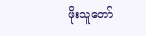ဖိုးသူတော်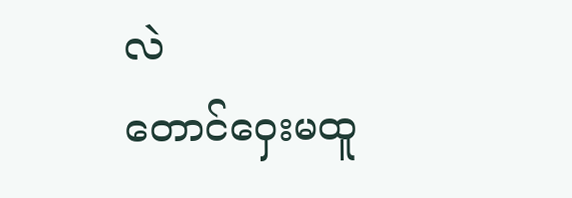လဲ
တောင်ဝှေးမထူ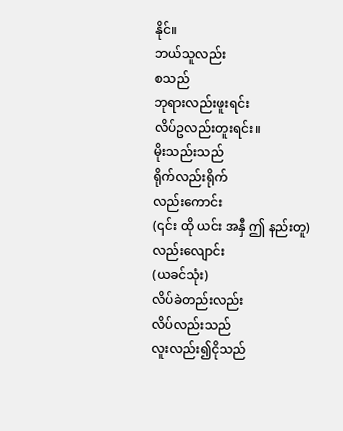နိုင်။
ဘယ်သူလည်း
စသည်
ဘုရားလည်းဖူးရင်း
လိပ်ဥလည်းတူးရင်း။
မိုးသည်းသည်
ရိုက်လည်းရိုက်
လည်းကောင်း
(၎င်း ထို ယင်း အနှီ ဤ နည်းတူ)
လည်းလျောင်း
(ယခင်သုံး)
လိပ်ခဲတည်းလည်း
လိပ်လည်းသည်
လူးလည်း၍ငိုသည်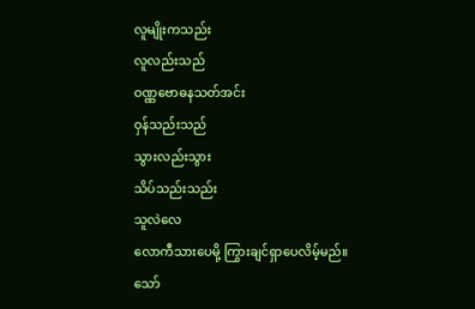လူမျိုးကသည်း
လူလည်းသည်
ဝဏ္ဏဗောဓနသတ်အင်း
ဝှန်သည်းသည်
သွားလည်းသွား
သိပ်သည်းသည်း
သူလဲလေ
လောကီသားပေမို့ ကြွားချင်ရှာပေလိမ့်မည်။
သော်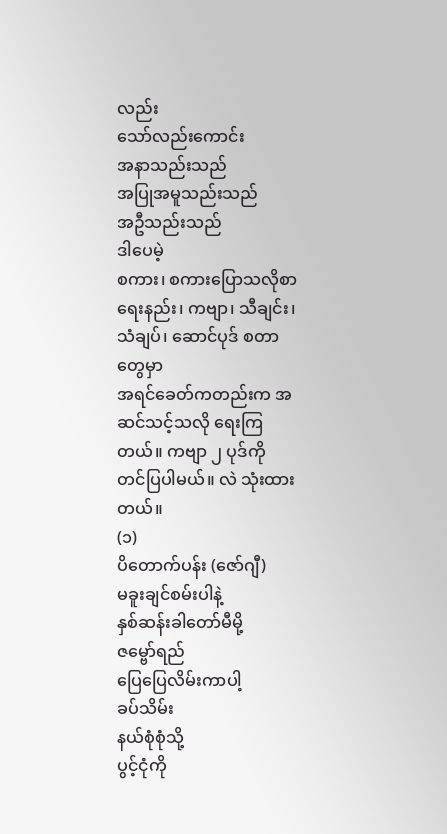လည်း
သော်လည်းကောင်း
အနာသည်းသည်
အပြုအမူသည်းသည်
အဦသည်းသည်
ဒါပေမဲ့
စကား၊ စကားပြောသလိုစာရေးနည်း၊ ကဗျာ၊ သီချင်း၊ သံချပ်၊ ဆောင်ပုဒ် စတာတွေမှာ
အရင်ခေတ်ကတည်းက အဆင်သင့်သလို ရေးကြတယ်။ ကဗျာ ၂ ပုဒ်ကို တင်ပြပါမယ်။ လဲ သုံးထားတယ်။
(၁)
ပိတောက်ပန်း (ဇော်ဂျီ)
မခူးချင်စမ်းပါနဲ့
နှစ်ဆန်းခါတော်မီမို့
ဇမ္ဗော်ရည်
ပြေပြေလိမ်းကာပါ့
ခပ်သိမ်း
နယ်စုံစုံသို့
ပွင့်ငုံကို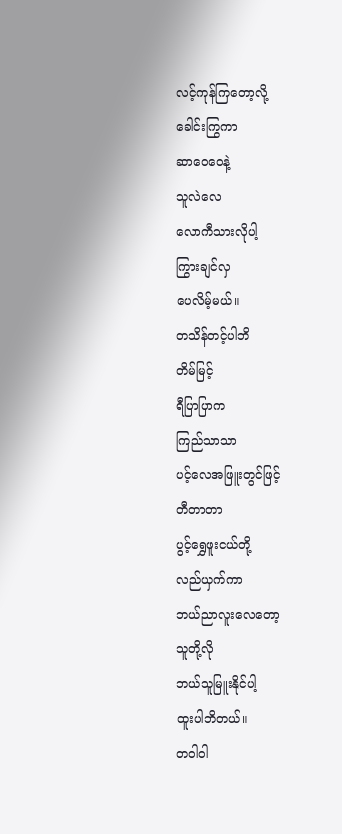လင့်ကုန်ကြတော့လို့
ခေါင်းကြွကာ
ဆာဝေဝေနဲ့
သူလဲလေ
လောကီသားလိုပါ့
ကြွားချင်လှ
ပေလိမ့်မယ်။
တသိန်တင့်ပါဘိ
တိမ်မြင့်
ရီပြာပြာက
ကြည်သာသာ
ပင့်လေအဖြူးတွင်ဖြင့်
တီတာတာ
ပွင့်ရွှေဖူးငယ်တို့
လည်ယှက်ကာ
ဘယ်ညာလူးလေတော့
သူတို့လို
ဘယ်သူမြူးနိုင်ပါ့
ထူးပါဘိတယ်။
တဝါဝါ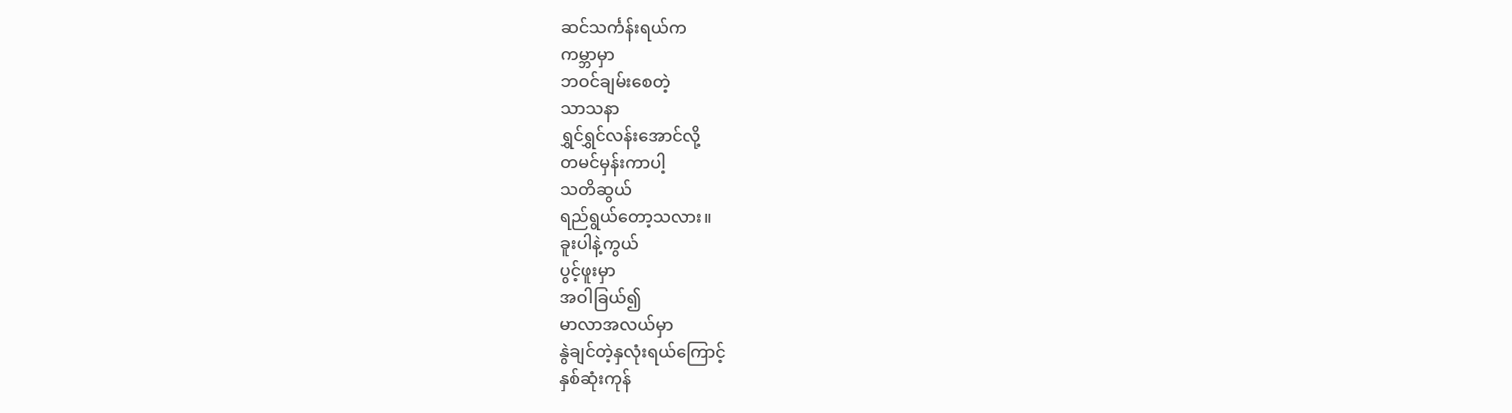ဆင်သင်္ကန်းရယ်က
ကမ္ဘာမှာ
ဘဝင်ချမ်းစေတဲ့
သာသနာ
ရွှင်ရွှင်လန်းအောင်လို့
တမင်မှန်းကာပါ့
သတိဆွယ်
ရည်ရွယ်တော့သလား။
ခူးပါနဲ့ကွယ်
ပွင့်ဖူးမှာ
အဝါခြယ်၍
မာလာအလယ်မှာ
နွဲချင်တဲ့နှလုံးရယ်ကြောင့်
နှစ်ဆုံးကုန်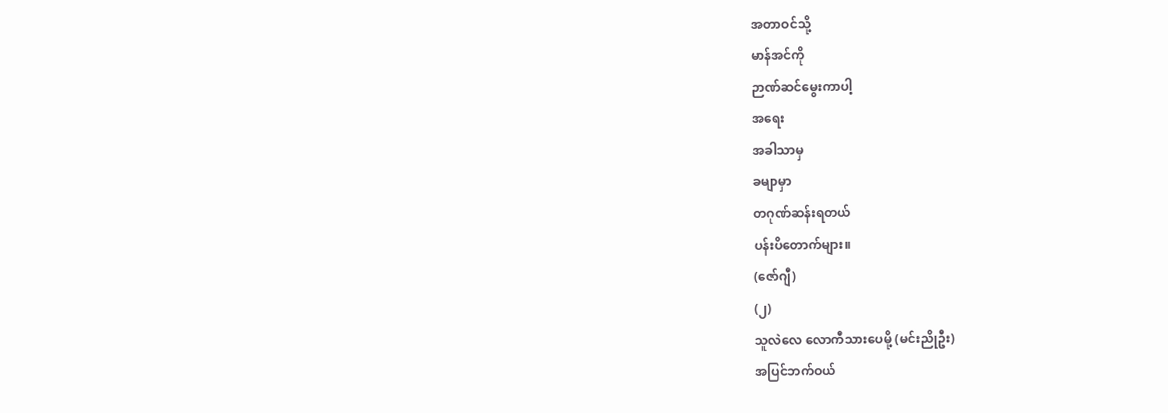အတာဝင်သို့
မာန်အင်ကို
ဉာဏ်ဆင်မွေးကာပါ့
အရေး
အခါသာမှ
ခမျာမှာ
တဂုဏ်ဆန်းရတယ်
ပန်းပိတောက်များ။
(ဇော်ဂျီ)
(၂)
သူလဲလေ လောကီသားပေမို့ (မင်းညိုဦး)
အပြင်ဘက်ဝယ်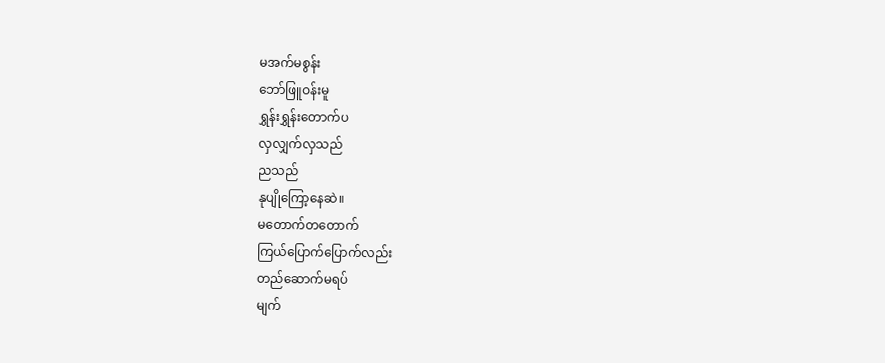မအက်မစွန်း
ဘော်ဖြူဝန်းမူ
ရွှန်းရွှန်းတောက်ပ
လှလျှက်လှသည်
ညသည်
နုပျိုကြော့နေဆဲ။
မတောက်တတောက်
ကြယ်ပြောက်ပြောက်လည်း
တည်ဆောက်မရပ်
မျက်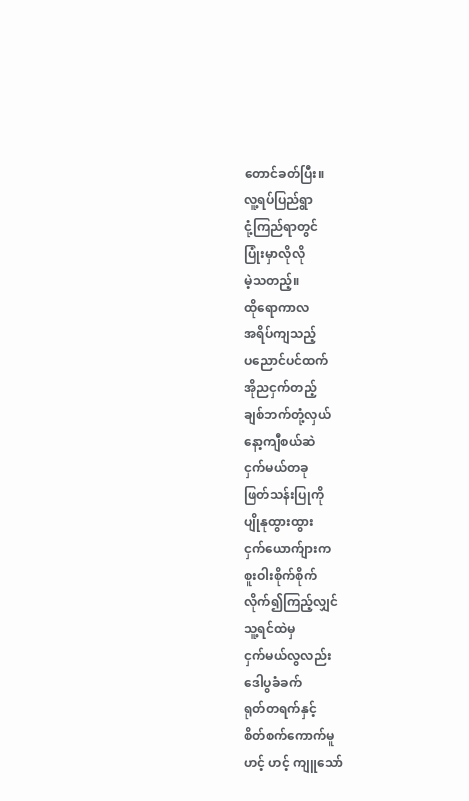တောင်ခတ်ပြီး။
လူ့ရပ်ပြည်ရွာ
ငုံ့ကြည်ရာတွင်
ပြုံးမှာလိုလို
မဲ့သတည့်။
ထိုရောကာလ
အရိပ်ကျသည့်
ပညောင်ပင်ထက်
အိုညငှက်တည့်
ချစ်ဘက်တုံ့လှယ်
နော့ကျီစယ်ဆဲ
ငှက်မယ်တခု
ဖြတ်သန်းပြုကို
ပျိုနုထွားထွား
ငှက်ယောက်ျားက
စူးဝါးစိုက်စိုက်
လိုက်၍ကြည့်လျှင်
သူ့ရင်ထဲမှ
ငှက်မယ်လွလည်း
ဒေါပွခံခက်
ရုတ်တရက်နှင့်
စိတ်စက်ကောက်မူ
ဟင့် ဟင့် ကျူသော်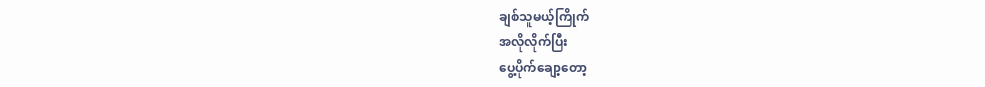ချစ်သူမယ့်ကြိုက်
အလိုလိုက်ပြီး
ပွေ့ပိုက်ချော့တော့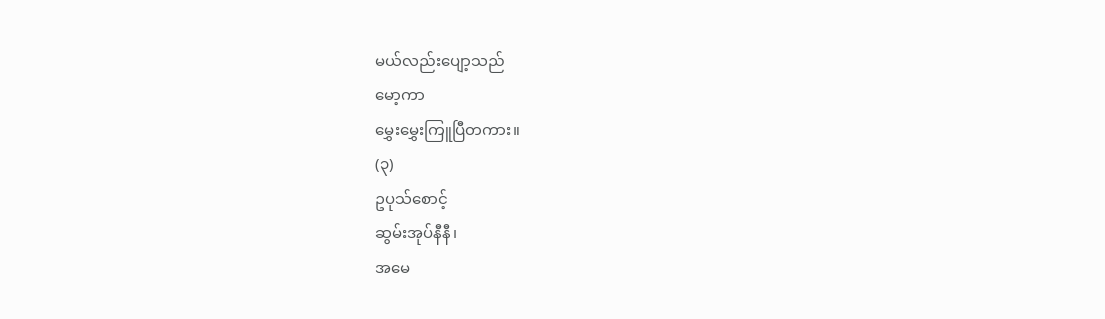မယ်လည်းပျော့သည်
မော့ကာ
မွှေးမွှေးကြူပြီတကား။
(၃)
ဥပုသ်စောင့်
ဆွမ်းအုပ်နီနီ၊
အမေ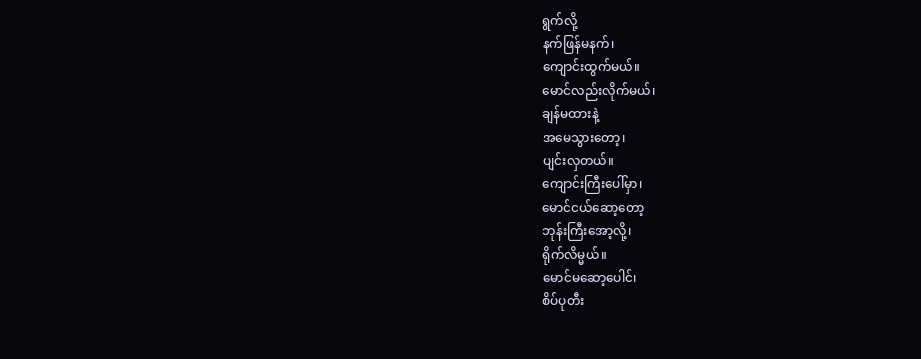ရွက်လို့
နက်ဖြန်မနက်၊
ကျောင်းထွက်မယ်။
မောင်လည်းလိုက်မယ်၊
ချန်မထားနဲ့
အမေသွားတော့၊
ပျင်းလှတယ်။
ကျောင်းကြီးပေါ်မှာ၊
မောင်ငယ်ဆော့တော့
ဘုန်းကြီးအော့လို့၊
ရိုက်လိမ္မယ်။
မောင်မဆော့ပေါင်၊
စိပ်ပုတီး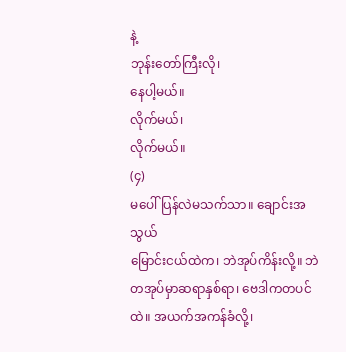နဲ့
ဘုန်းတော်ကြီးလို၊
နေပါ့မယ်။
လိုက်မယ်၊
လိုက်မယ်။
(၄)
မပေါ်ပြန်လဲမသက်သာ။ ချောင်းအသွယ်
မြောင်းငယ်ထဲက၊ ဘဲအုပ်ကိန်းလို့။ ဘဲတအုပ်မှာဆရာနှစ်ရာ၊ ဗေဒါကတပင်ထဲ။ အယက်အကန်ခံလို့၊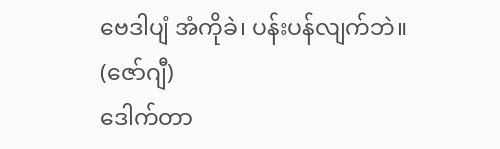ဗေဒါပျံ အံကိုခဲ၊ ပန်းပန်လျက်ဘဲ။ (ဇော်ဂျီ)
ဒေါက်တာ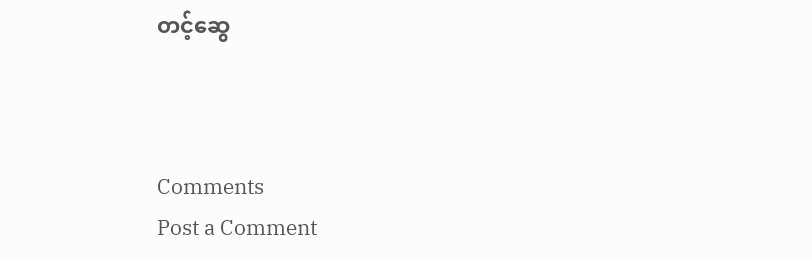တင့်ဆွေ



Comments
Post a Comment